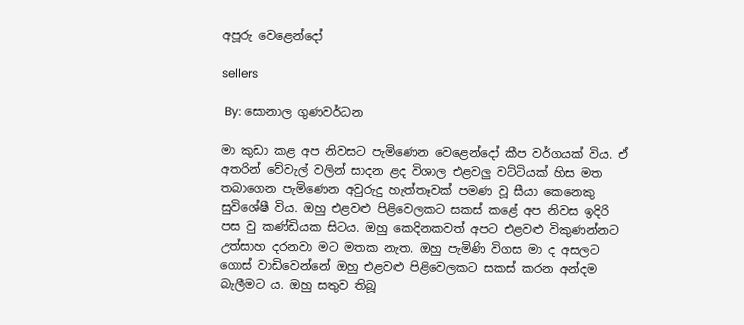අපූරු වෙළෙන්දෝ

sellers

 By: සොනාල ගුණවර්ධන

මා කුඩා කළ අප නිවසට පැමිණෙන වෙළෙන්දෝ කීප වර්ගයක් විය. ඒ අතරින් වේවැල් වලින් සාදන ළද විශාල එළවලු වට්ටියක් හිස මත තබාගෙන පැමිණෙන අවුරුදු හැත්තෑවක් පමණ වූ සීයා කෙනෙකු සුවිශේෂී විය. ඔහු එළවළු පිළිවෙලකට සකස් කළේ අප නිවස ඉදිරි පස වු කණ්ඩියක සිටය. ඔහු කෙදිනකවත් අපට එළවළු විකුණන්නට උත්සාහ දරනවා මට මතක නැත. ඔහු පැමිණි විගස මා ද අසලට ගොස් වාඩිවෙන්නේ ඔහු එළවළු පිළිවෙලකට සකස් කරන අන්දම බැලීමට ය. ඔහු සතුව තිබූ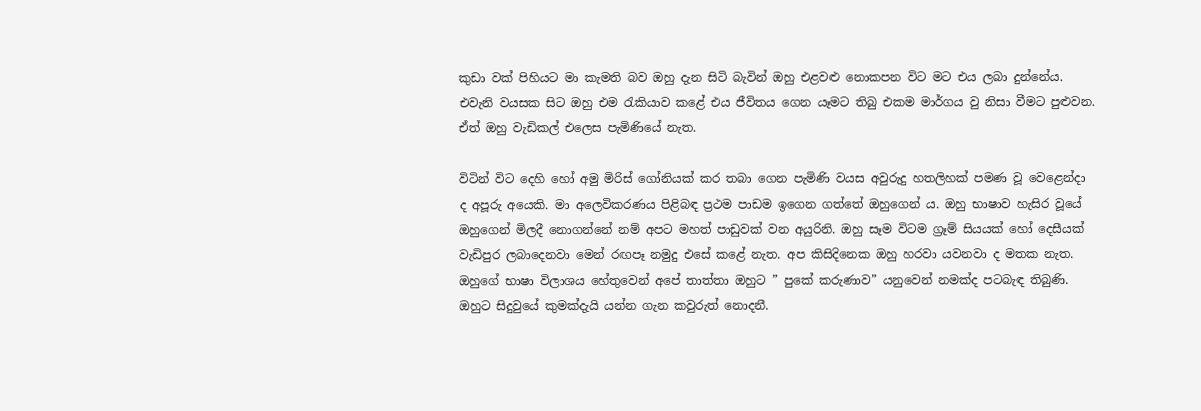කුඩා වක් පිහියට මා කැමති බව ඔහු දැන සිටි බැවින් ඔහු එළවළු නොකපන විට මට එය ලබා දුන්නේය. එවැනි වයසක සිට ඔහු එම රැකියාව කළේ එය ජීවිතය ගෙන යෑමට තිබු එකම මාර්ගය වු නිසා වීමට පුළුවන. ඒත් ඔහු වැඩිකල් එලෙස පැමිණියේ නැත.

විටින් විට දෙහි හෝ අමු මිරිස් ගෝනියක් කර තබා ගෙන පැමිණි වයස අවුරුදු හතලිහක් පමණ වූ වෙළෙන්දා ද අපූරු අයෙකි. මා අලෙවිකරණය පිළිබඳ ප්‍රථම පාඩම ඉගෙන ගත්තේ ඔහුගෙන් ය. ඔහු භාෂාව හැසිර වූයේ ඔහුගෙන් මිලදී නොගන්නේ නම් අපට මහත් පාඩුවක් වන අයුරිනි. ඔහු සෑම විටම ග්‍රෑම් සියයක් හෝ දෙසීයක් වැඩිපුර ලබාදෙනවා මෙන් රඟපෑ නමුදු එසේ කළේ නැත. අප කිසිදිනෙක ඔහු හරවා යවනවා ද මතක නැත. ඔහුගේ භාෂා විලාශය හේතුවෙන් අපේ තාත්තා ඔහුට ” පුකේ කරුණාව” යනුවෙන් නමක්ද පටබැඳ තිබුණි. ඔහුට සිදුවුයේ කුමක්දැයි යන්න ගැන කවුරුත් නොදනී.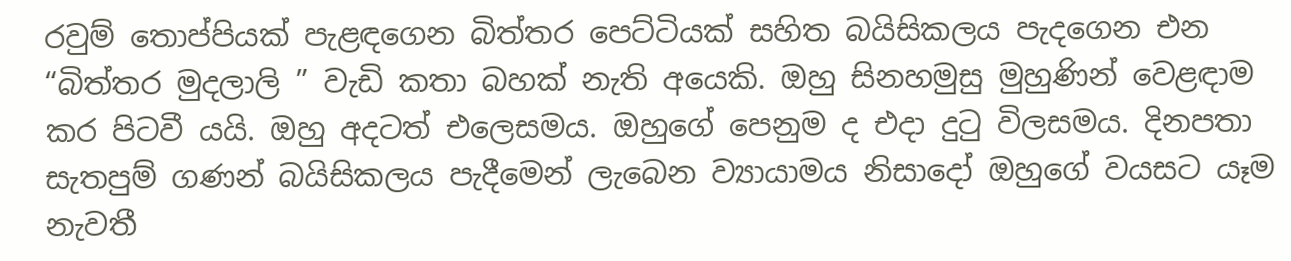රවුම් තොප්පියක් පැළඳගෙන බිත්තර පෙට්ටියක් සහිත බයිසිකලය පැදගෙන එන “බිත්තර මුදලාලි ” වැඩි කතා බහක් නැති අයෙකි. ඔහු සිනහමුසු මුහුණින් වෙළඳාම කර පිටවී යයි. ඔහු අදටත් එලෙසමය. ඔහුගේ පෙනුම ද එදා දුටු විලසමය. දිනපතා සැතපුම් ගණන් බයිසිකලය පැදීමෙන් ලැබෙන ව්‍යායාමය නිසාදෝ ඔහුගේ වයසට යෑම නැවතී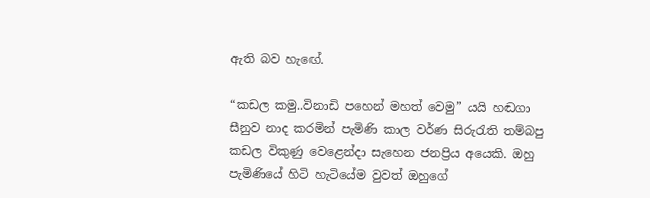ඇති බව හැඟේ.

“කඩල කමු..විනාඩි පහෙන් මහත් වෙමු” යයි හඬගා සීනුව නාද කරමින් පැමිණි කාල වර්ණ සිරුරැති තම්බපු කඩල විකුණු වෙළෙන්දා සැහෙන ජනප්‍රිය අයෙකි. ඔහු පැමිණියේ හිටි හැටියේම වුවත් ඔහුගේ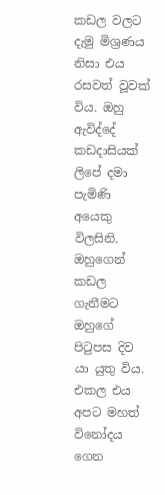කඩල වලට දැමු මිශ්‍රණය නිසා එය රසවත් වූවක් විය. ඔහු ඇවිද්දේ කඩදාසියක් ලිපේ දමා පැමිණි අයෙකු විලසිනි. ඔහුගෙන් කඩල ගැනීමට ඔහුගේ පිටුපස දිව යා යුතු විය. එකල එය අපට මහත් විනෝදය ගෙන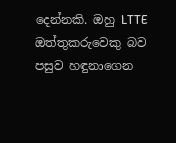දෙන්නකි. ඔහු LTTE ඔත්තුකරුවෙකු බව පසුව හඳුනාගෙන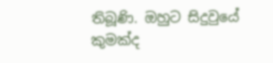තිබූණි. ඔහුට සිදුවුයේ කුමක්ද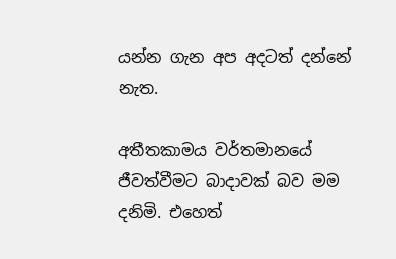යන්න ගැන අප අදටත් දන්නේ නැත.

අතීතකාමය වර්තමානයේ ජීවත්වීමට බාදාවක් බව මම දනිමි. එහෙත්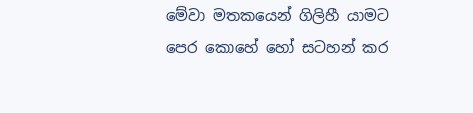මේවා මතකයෙන් ගිලිහී යාමට පෙර කොහේ හෝ සටහන් කර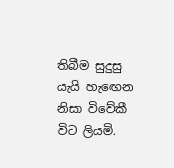තිබීම සුදුසු යැයි හැඟෙන නිසා විවේකී විට ලියමි.